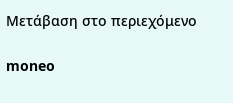Μετάβαση στο περιεχόμενο

moneo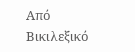Από Βικιλεξικό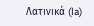Λατινικά (la)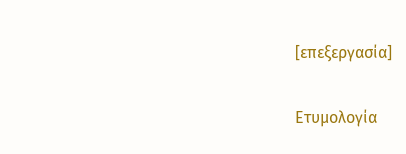[επεξεργασία]

Ετυμολογία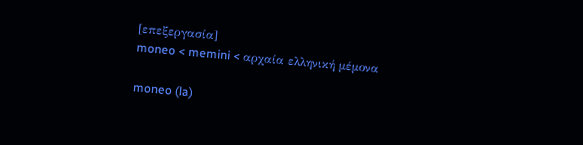[επεξεργασία]
moneo < memini < αρχαία ελληνική μέμονα

moneo (la)